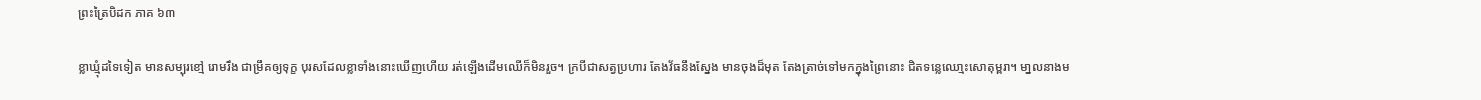ព្រះត្រៃបិដក ភាគ ៦៣

ខ្លាឃ្មុំដទៃទៀត មានសម្បុរខៅ្ម រោមរឹង ជាម្រឹគឲ្យទុក្ខ បុរសដែលខ្លាទាំងនោះឃើញហើយ រត់ឡើងដើមឈើក៏មិនរួច។ ក្របីជាសត្វប្រហារ តែងវ័ធនឹងសែ្នង មានចុងដ៏មុត តែងត្រាច់ទៅមកក្នុងព្រៃនោះ ជិតទន្លេឈោ្មះសោតុម្ពរា។ មា្នលនាងម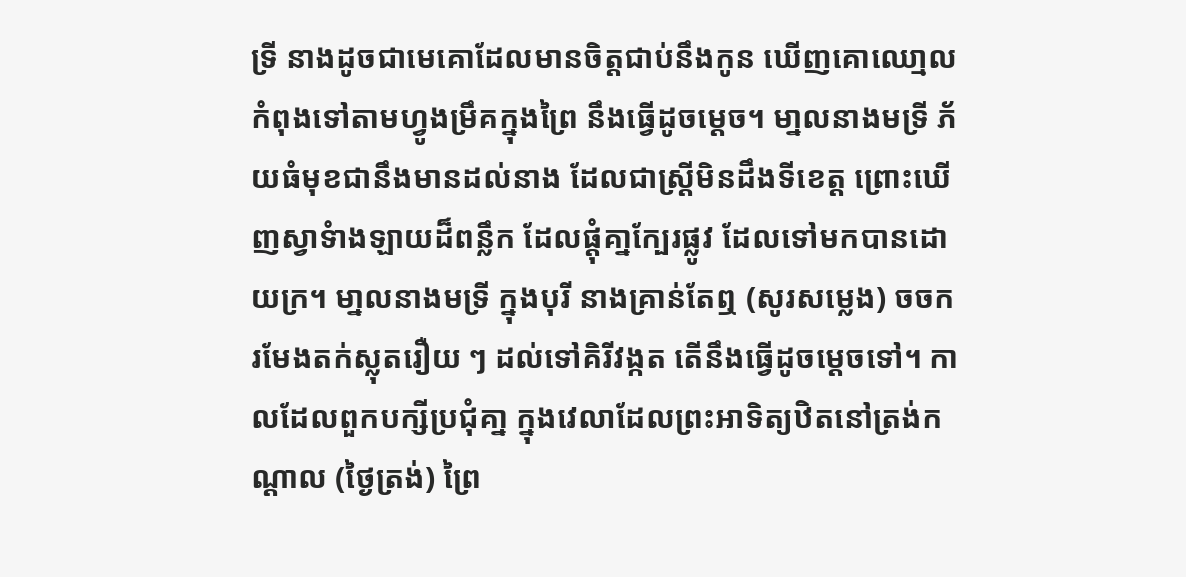ទ្រី នាងដូចជាមេគោដែលមានចិត្តជាប់នឹងកូន ឃើញគោឈោ្មលកំពុងទៅតាមហ្វូងម្រឹគក្នុងព្រៃ នឹងធើ្វដូចម្តេច។ មា្នលនាងមទ្រី ភ័យធំមុខជានឹងមានដល់នាង ដែលជាស្រ្តីមិនដឹងទីខេត្ត ព្រោះឃើញស្វាទំាងឡាយដ៏ពន្លឹក ដែលផ្តុំគា្នក្បែរផ្លូវ ដែលទៅមកបានដោយក្រ។ មា្នលនាងមទ្រី ក្នុងបុរី នាងគ្រាន់តែឮ (សូរសម្លេង) ចចក រមែងតក់ស្លុតរឿយ ៗ ដល់ទៅគិរីវង្កត តើនឹងធើ្វដូចមេ្តចទៅ។ កាលដែលពួកបក្សីប្រជុំគា្ន ក្នុងវេលាដែលព្រះអាទិត្យឋិតនៅត្រង់កណ្ដាល (ថ្ងៃត្រង់) ព្រៃ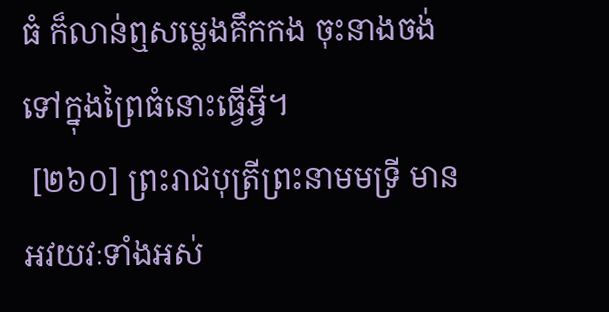ធំ ក៏លាន់ឮសម្លេងគឹកកង ចុះនាងចង់ទៅក្នុងព្រៃធំនោះធើ្វអ្វី។
 [២៦០] ព្រះរាជបុត្រីព្រះនាមមទ្រី មានអវយវៈទាំងអស់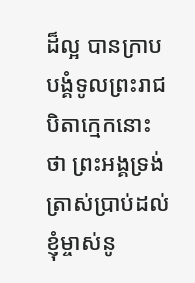ដ៏ល្អ បានក្រាបបង្គំទូលព្រះរាជបិតាក្មេកនោះថា ព្រះអង្គទ្រង់ត្រាស់ប្រាប់ដល់ខ្ញុំម្ចាស់នូ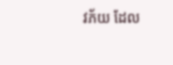វភ័យ ដែល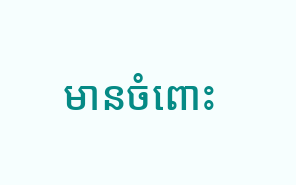មានចំពោះ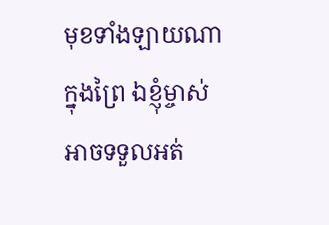មុខទាំងឡាយណា ក្នុងព្រៃ ឯខ្ញុំម្ចាស់អាចទទួលអត់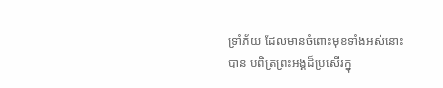ទ្រាំភ័យ ដែលមានចំពោះមុខទាំងអស់នោះបាន បពិត្រព្រះអង្គដ៏ប្រសើរក្នុ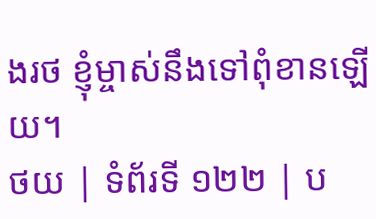ងរថ ខ្ញុំម្ចាស់នឹងទៅពុំខានឡើយ។
ថយ | ទំព័រទី ១២២ | ប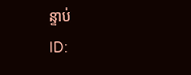ន្ទាប់
ID: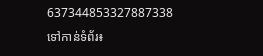637344853327887338
ទៅកាន់ទំព័រ៖